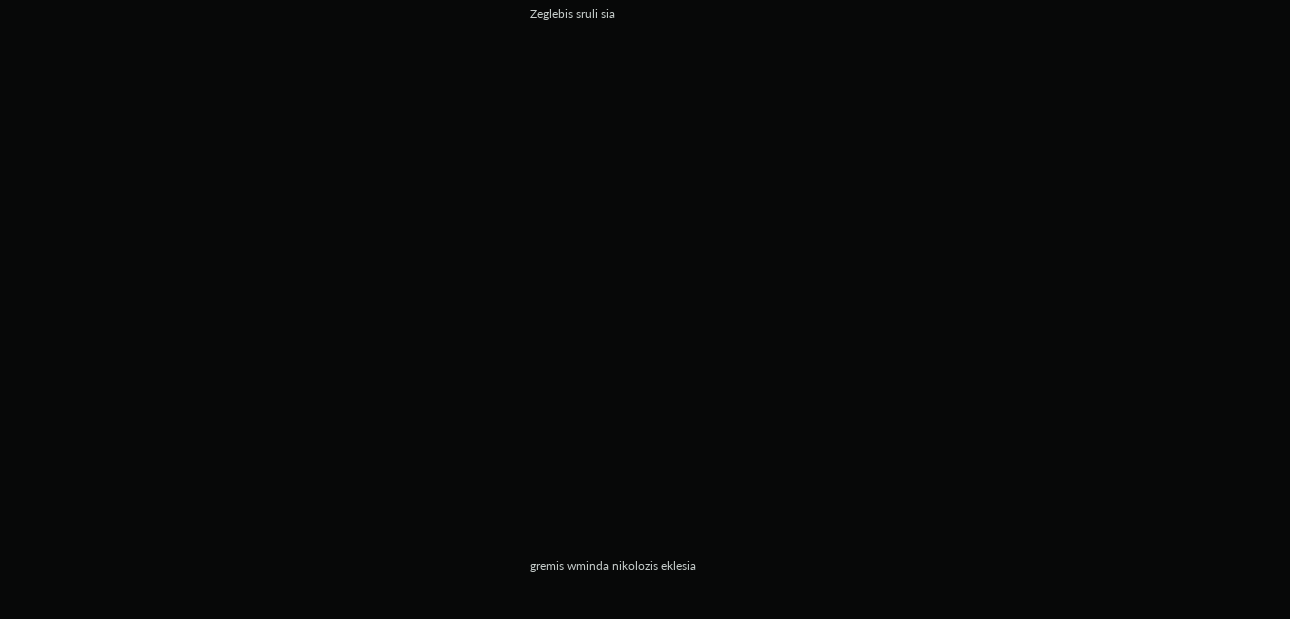Zeglebis sruli sia






















gremis wminda nikolozis eklesia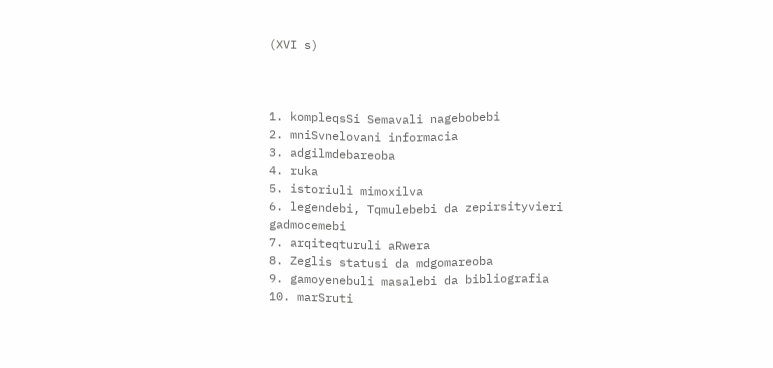(XVI s)



1. kompleqsSi Semavali nagebobebi
2. mniSvnelovani informacia
3. adgilmdebareoba
4. ruka
5. istoriuli mimoxilva
6. legendebi, Tqmulebebi da zepirsityvieri gadmocemebi
7. arqiteqturuli aRwera
8. Zeglis statusi da mdgomareoba
9. gamoyenebuli masalebi da bibliografia
10. marSruti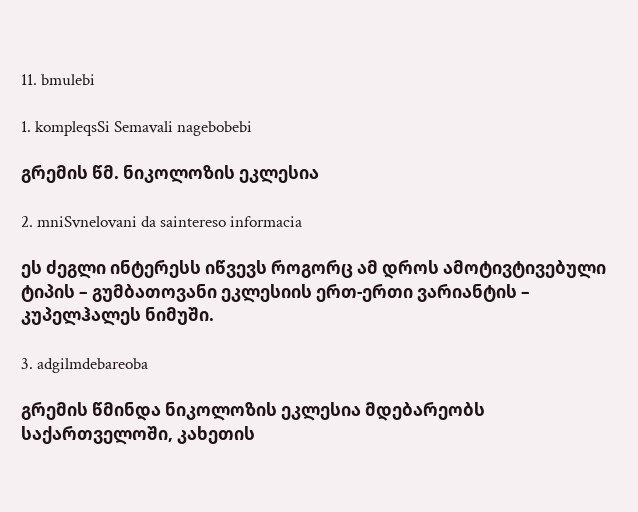11. bmulebi

1. kompleqsSi Semavali nagebobebi

გრემის წმ. ნიკოლოზის ეკლესია

2. mniSvnelovani da saintereso informacia

ეს ძეგლი ინტერესს იწვევს როგორც ამ დროს ამოტივტივებული ტიპის – გუმბათოვანი ეკლესიის ერთ-ერთი ვარიანტის – კუპელჰალეს ნიმუში.

3. adgilmdebareoba

გრემის წმინდა ნიკოლოზის ეკლესია მდებარეობს საქართველოში, კახეთის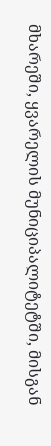მხარეში, ყვარელის მუნიციპალიტეტში, მისგან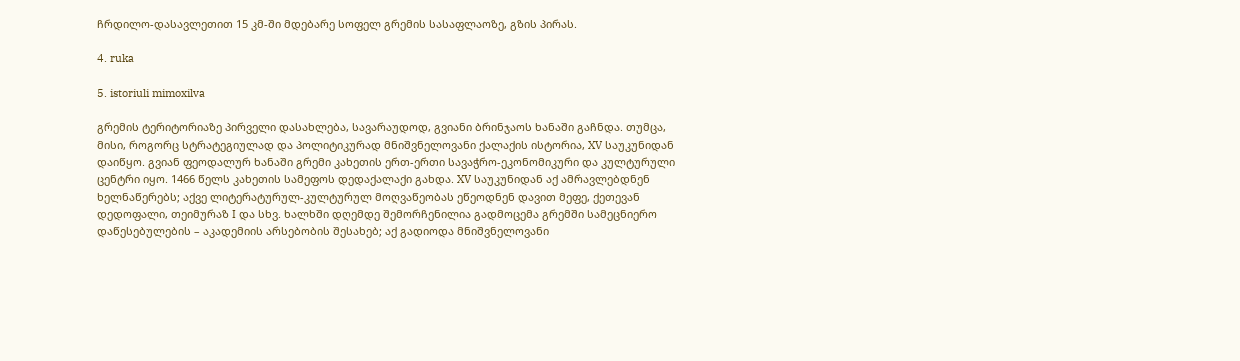ჩრდილო-დასავლეთით 15 კმ-ში მდებარე სოფელ გრემის სასაფლაოზე, გზის პირას.

4. ruka

5. istoriuli mimoxilva

გრემის ტერიტორიაზე პირველი დასახლება, სავარაუდოდ, გვიანი ბრინჯაოს ხანაში გაჩნდა. თუმცა, მისი, როგორც სტრატეგიულად და პოლიტიკურად მნიშვნელოვანი ქალაქის ისტორია, XV საუკუნიდან დაიწყო. გვიან ფეოდალურ ხანაში გრემი კახეთის ერთ-ერთი სავაჭრო-ეკონომიკური და კულტურული ცენტრი იყო. 1466 წელს კახეთის სამეფოს დედაქალაქი გახდა. XV საუკუნიდან აქ ამრავლებდნენ ხელნაწერებს; აქვე ლიტერატურულ-კულტურულ მოღვაწეობას ეწეოდნენ დავით მეფე, ქეთევან დედოფალი, თეიმურაზ I და სხვ. ხალხში დღემდე შემორჩენილია გადმოცემა გრემში სამეცნიერო დაწესებულების – აკადემიის არსებობის შესახებ; აქ გადიოდა მნიშვნელოვანი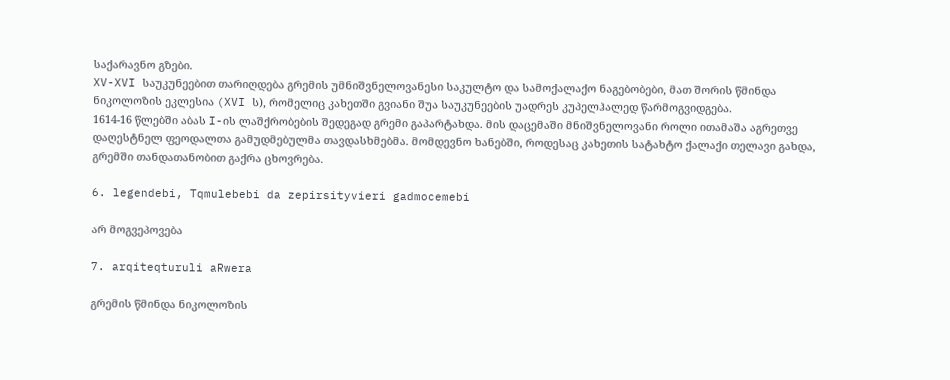საქარავნო გზები.
XV-XVI საუკუნეებით თარიღდება გრემის უმნიშვნელოვანესი საკულტო და სამოქალაქო ნაგებობები, მათ შორის წმინდა ნიკოლოზის ეკლესია (XVI ს), რომელიც კახეთში გვიანი შუა საუკუნეების უადრეს კუპელჰალედ წარმოგვიდგება.
1614-16 წლებში აბას I-ის ლაშქრობების შედეგად გრემი გაპარტახდა. მის დაცემაში მნიშვნელოვანი როლი ითამაშა აგრეთვე დაღესტნელ ფეოდალთა გამუდმებულმა თავდასხმებმა. მომდევნო ხანებში, როდესაც კახეთის სატახტო ქალაქი თელავი გახდა, გრემში თანდათანობით გაქრა ცხოვრება.

6. legendebi, Tqmulebebi da zepirsityvieri gadmocemebi

არ მოგვეპოვება

7. arqiteqturuli aRwera

გრემის წმინდა ნიკოლოზის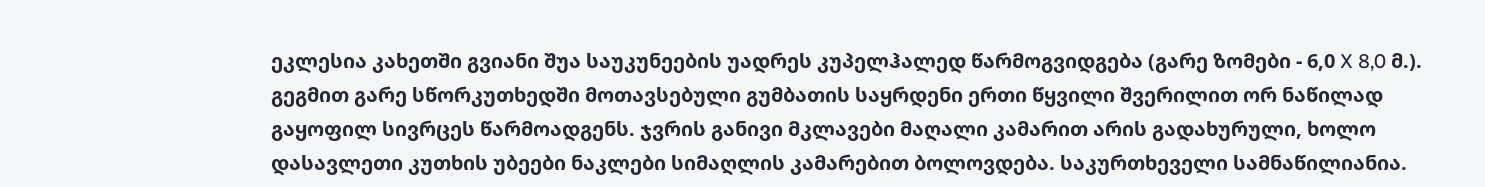ეკლესია კახეთში გვიანი შუა საუკუნეების უადრეს კუპელჰალედ წარმოგვიდგება (გარე ზომები - 6,0 X 8,0 მ.). გეგმით გარე სწორკუთხედში მოთავსებული გუმბათის საყრდენი ერთი წყვილი შვერილით ორ ნაწილად გაყოფილ სივრცეს წარმოადგენს. ჯვრის განივი მკლავები მაღალი კამარით არის გადახურული, ხოლო დასავლეთი კუთხის უბეები ნაკლები სიმაღლის კამარებით ბოლოვდება. საკურთხეველი სამნაწილიანია.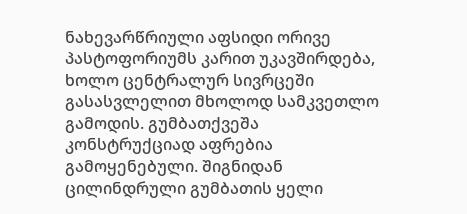ნახევარწრიული აფსიდი ორივე პასტოფორიუმს კარით უკავშირდება, ხოლო ცენტრალურ სივრცეში გასასვლელით მხოლოდ სამკვეთლო გამოდის. გუმბათქვეშა კონსტრუქციად აფრებია გამოყენებული. შიგნიდან ცილინდრული გუმბათის ყელი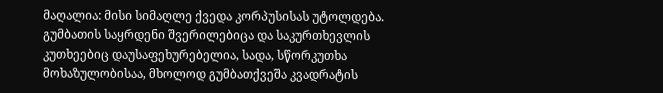მაღალია: მისი სიმაღლე ქვედა კორპუსისას უტოლდება. გუმბათის საყრდენი შვერილებიცა და საკურთხევლის კუთხეებიც დაუსაფეხურებელია, სადა, სწორკუთხა მოხაზულობისაა, მხოლოდ გუმბათქვეშა კვადრატის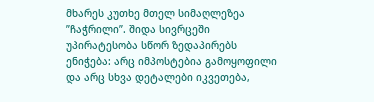მხარეს კუთხე მთელ სიმაღლეზეა ”ჩაჭრილი”. შიდა სივრცეში უპირატესობა სწორ ზედაპირებს ენიჭება: არც იმპოსტებია გამოყოფილი და არც სხვა დეტალები იკვეთება,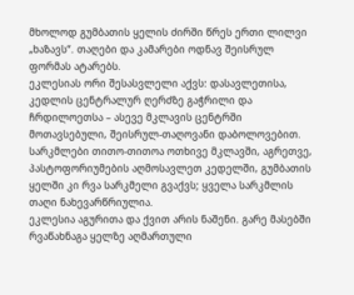მხოლოდ გუმბათის ყელის ძირში წრეს ერთი ლილვი „ხაზავს“. თაღები და კამარები ოდნავ შეისრულ ფორმას ატარებს.
ეკლესიას ორი შესასვლელი აქვს: დასავლეთისა, კედლის ცენტრალურ ღერძზე გაჭრილი და ჩრდილოეთსა – ასევე მკლავის ცენტრში მოთავსებული, შეისრულ-თაღოვანი დაბოლოვებით. სარკმლები თითო-თითოა ოთხივე მკლავში, აგრეთვე, პასტოფორიუმების აღმოსავლეთ კედელში, გუმბათის ყელში კი რვა სარკმელი გვაქვს; ყველა სარკმლის თაღი ნახევარწრიულია.
ეკლესია აგურითა და ქვით არის ნაშენი. გარე მასებში რვაწახნაგა ყელზე აღმართული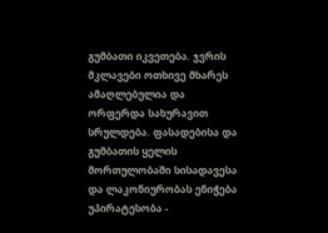გუმბათი იკვეთება. ჯვრის მკლავები ოთხივე მხარეს ამაღლებულია და ორფერდა სახურავით სრულდება. ფასადებისა და გუმბათის ყელის მორთულობაში სისადავესა და ლაკონიურობას ენიჭება უპირატესობა -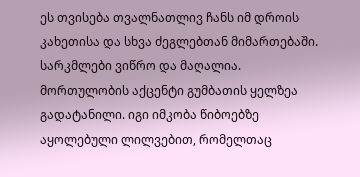ეს თვისება თვალნათლივ ჩანს იმ დროის კახეთისა და სხვა ძეგლებთან მიმართებაში. სარკმლები ვიწრო და მაღალია. მორთულობის აქცენტი გუმბათის ყელზეა გადატანილი. იგი იმკობა წიბოებზე აყოლებული ლილვებით, რომელთაც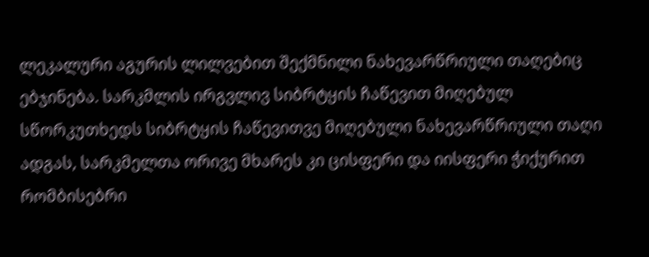ლეკალური აგურის ლილვებით შექმნილი ნახევარწრიული თაღებიც ებჯინება. სარკმლის ირგვლივ სიბრტყის ჩაწევით მიღებულ სწორკუთხედს სიბრტყის ჩაწევითვე მიღებული ნახევარწრიული თაღი ადგას, სარკმელთა ორივე მხარეს კი ცისფერი და იისფერი ჭიქურით რომბისებრი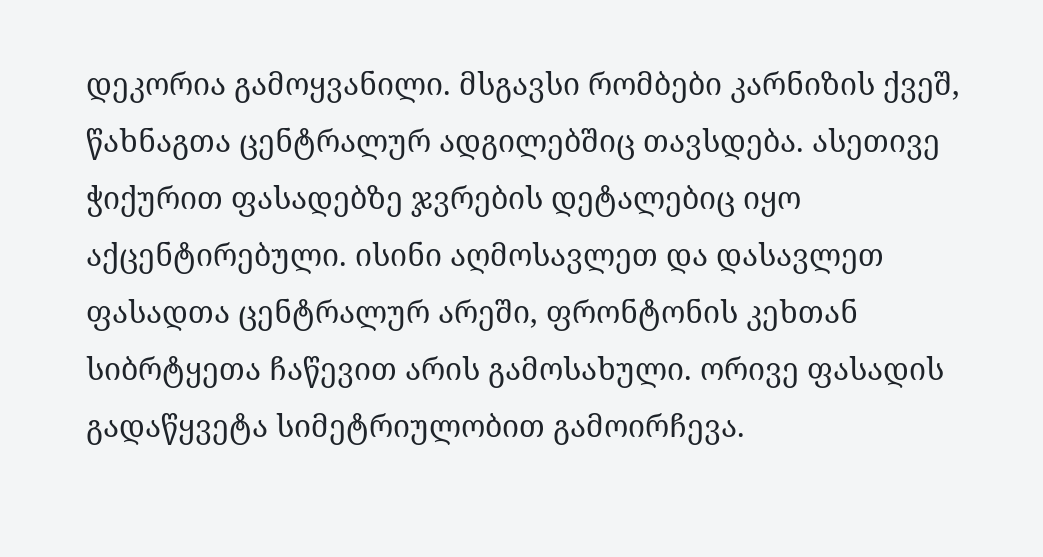დეკორია გამოყვანილი. მსგავსი რომბები კარნიზის ქვეშ, წახნაგთა ცენტრალურ ადგილებშიც თავსდება. ასეთივე ჭიქურით ფასადებზე ჯვრების დეტალებიც იყო აქცენტირებული. ისინი აღმოსავლეთ და დასავლეთ ფასადთა ცენტრალურ არეში, ფრონტონის კეხთან სიბრტყეთა ჩაწევით არის გამოსახული. ორივე ფასადის გადაწყვეტა სიმეტრიულობით გამოირჩევა.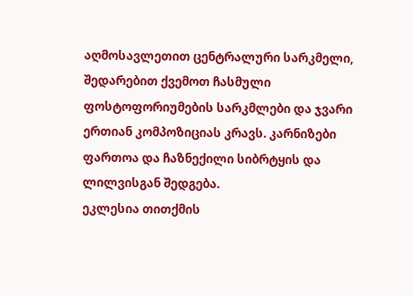აღმოსავლეთით ცენტრალური სარკმელი, შედარებით ქვემოთ ჩასმული ფოსტოფორიუმების სარკმლები და ჯვარი ერთიან კომპოზიციას კრავს. კარნიზები ფართოა და ჩაზნექილი სიბრტყის და ლილვისგან შედგება.
ეკლესია თითქმის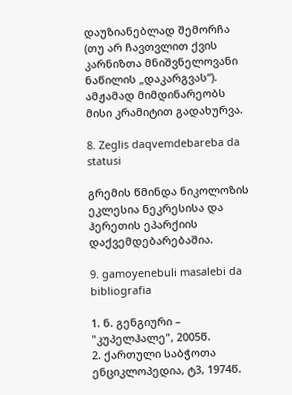დაუზიანებლად შემორჩა (თუ არ ჩავთვლით ქვის კარნიზთა მნიშვნელოვანი ნაწილის „დაკარგვას“). ამჟამად მიმდინარეობს მისი კრამიტით გადახურვა.

8. Zeglis daqvemdebareba da statusi

გრემის წმინდა ნიკოლოზის ეკლესია ნეკრესისა და ჰერეთის ეპარქიის დაქვემდებარებაშია.

9. gamoyenebuli masalebi da bibliografia

1. ნ. გენგიური – "კუპელჰალე", 2005წ.
2. ქართული საბჭოთა ენციკლოპედია, ტ3, 1974წ.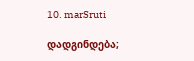10. marSruti

დადგინდება;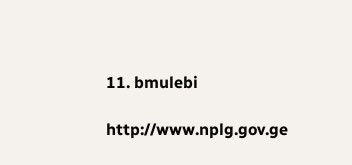11. bmulebi

http://www.nplg.gov.ge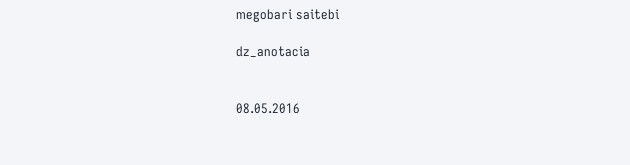megobari saitebi

dz_anotacia


08.05.2016